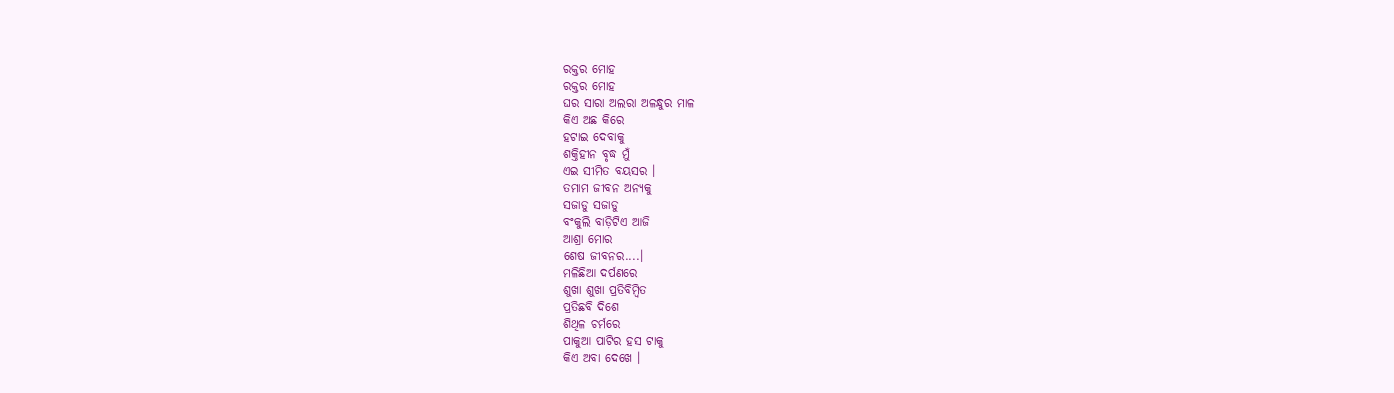ରକ୍ତର ମୋହ
ରକ୍ତର ମୋହ
ଘର ସାରା ଅଲରା ଅଳନ୍ଧୁର ମାଳ
କିଏ ଅଛ କିରେ
ହଟାଇ ଦେବାକୁ
ଶକ୍ତିହୀନ ବୃଦ୍ଧ ମୁଁ
ଏଇ ସୀମିତ ବୟସର ।
ତମାମ ଜୀବନ ଅନ୍ୟକୁ
ସଜାଡୁ ସଜାଡୁ
ବଂକୁଲି ବାଡ଼ିଟିଏ ଆଜି
ଆଶ୍ରା ମୋର
ଶେଷ ଜୀବନର....।
ମଳିଛିଆ ଦର୍ପଣରେ
ଶୁଖା ଶୁଖା ପ୍ରତିବିମ୍ବିତ
ପ୍ରତିଛବି ଦିଶେ
ଶିଥିଳ ଚର୍ମରେ
ପାକୁଆ ପାଟିର ହସ ଟାକୁ
କିଏ ଅବା ଦେଖେ ।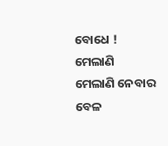ବୋଧେ !
ମେଲାଣି ମେଲାଣି ନେବାର ବେଳ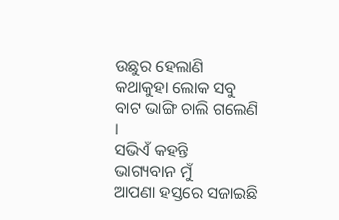ଉଛୁର ହେଲାଣି
କଥାକୁହା ଲୋକ ସବୁ
ବାଟ ଭାଙ୍ଗି ଚାଲି ଗଲେଣି ।
ସଭିଏଁ କହନ୍ତି
ଭାଗ୍ୟବାନ ମୁଁ
ଆପଣା ହସ୍ତରେ ସଜାଇଛି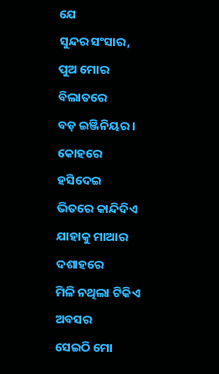ଯେ
ସୁନ୍ଦର ସଂସାର,
ପୁଅ ମୋର ବିଲାତରେ
ବଡ଼ ଇଞ୍ଜିନିୟର ।
କୋହରେ ହସିଦେଇ
ଭିତରେ କାନ୍ଦିଦିଏ
ଯାହାକୁ ମାଆର ଦଶାହରେ
ମିଳି ନଥିଲା ଟିକିଏ ଅବସର
ସେଇଠି ମୋ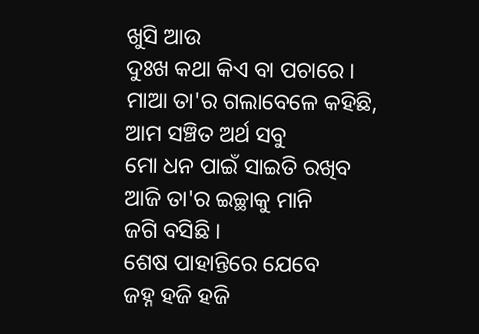ଖୁସି ଆଉ
ଦୁଃଖ କଥା କିଏ ବା ପଚାରେ ।
ମାଆ ତା'ର ଗଲାବେଳେ କହିଛି,
ଆମ ସଞ୍ଚିତ ଅର୍ଥ ସବୁ
ମୋ ଧନ ପାଇଁ ସାଇତି ରଖିବ
ଆଜି ତା'ର ଇଚ୍ଛାକୁ ମାନି
ଜଗି ବସିଛି ।
ଶେଷ ପାହାନ୍ତିରେ ଯେବେ
ଜହ୍ନ ହଜି ହଜି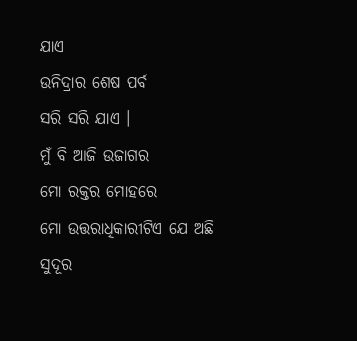ଯାଏ
ଉନିଦ୍ରାର ଶେଷ ପର୍ବ
ସରି ସରି ଯାଏ ।
ମୁଁ ବି ଆଜି ଉଜାଗର
ମୋ ରକ୍ତର ମୋହରେ
ମୋ ଉତ୍ତରାଧିକାରୀଟିଏ ଯେ ଅଛି
ସୁଦୂର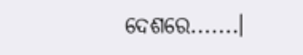ଦେଶରେ.......।